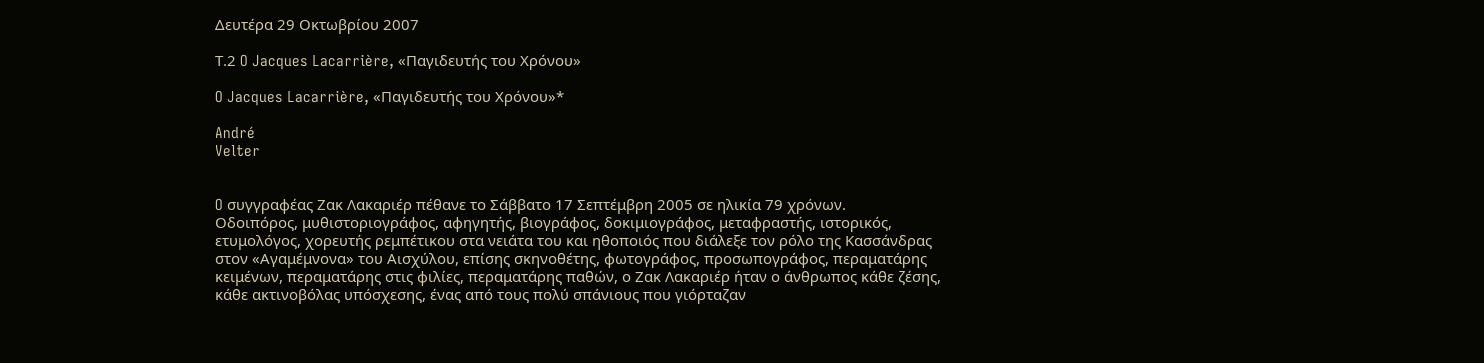Δευτέρα 29 Οκτωβρίου 2007

Τ.2 O Jacques Lacarrière, «Παγιδευτής του Χρόνου»

O Jacques Lacarrière, «Παγιδευτής του Χρόνου»*

André
Velter


O συγγραφέας Ζακ Λακαριέρ πέθανε το Σάββατο 17 Σεπτέμβρη 2005 σε ηλικία 79 χρόνων.
Οδοιπόρος, μυθιστοριογράφος, αφηγητής, βιογράφος, δοκιμιογράφος, μεταφραστής, ιστορικός, ετυμολόγος, χορευτής ρεμπέτικου στα νειάτα του και ηθοποιός που διάλεξε τον ρόλο της Κασσάνδρας στον «Αγαμέμνονα» του Αισχύλου, επίσης σκηνοθέτης, φωτογράφος, προσωπογράφος, περαματάρης κειμένων, περαματάρης στις φιλίες, περαματάρης παθών, ο Ζακ Λακαριέρ ήταν ο άνθρωπος κάθε ζέσης, κάθε ακτινοβόλας υπόσχεσης, ένας από τους πολύ σπάνιους που γιόρταζαν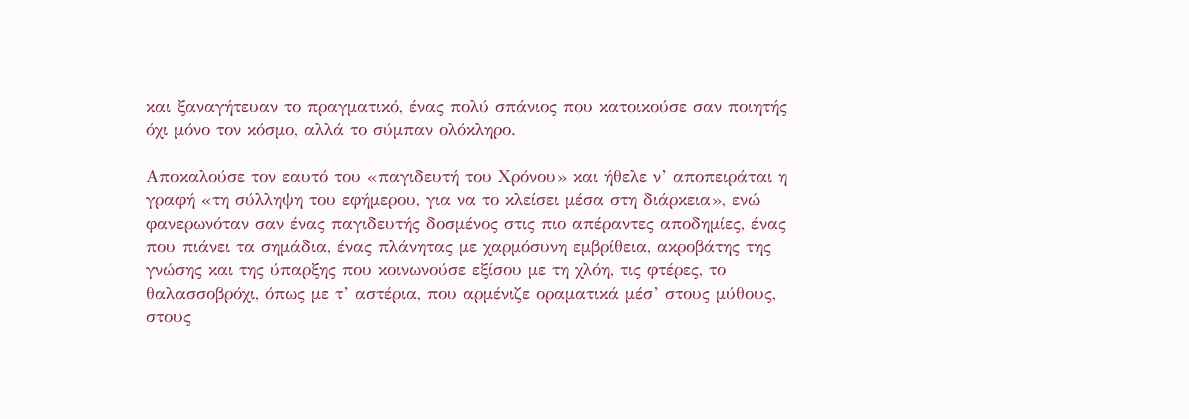και ξαναγήτευαν το πραγματικό, ένας πολύ σπάνιος που κατοικούσε σαν ποιητής όχι μόνο τον κόσμο, αλλά το σύμπαν ολόκληρο.

Αποκαλούσε τον εαυτό του «παγιδευτή του Χρόνου» και ήθελε ν’ αποπειράται η γραφή «τη σύλληψη του εφήμερου, για να το κλείσει μέσα στη διάρκεια», ενώ φανερωνόταν σαν ένας παγιδευτής δοσμένος στις πιο απέραντες αποδημίες, ένας που πιάνει τα σημάδια, ένας πλάνητας με χαρμόσυνη εμβρίθεια, ακροβάτης της γνώσης και της ύπαρξης που κοινωνούσε εξίσου με τη χλόη, τις φτέρες, το θαλασσοβρόχι, όπως με τ’ αστέρια, που αρμένιζε οραματικά μέσ’ στους μύθους, στους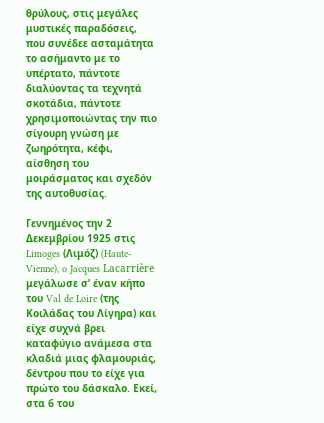θρύλους, στις μεγάλες μυστικές παραδόσεις, που συνέδεε ασταμάτητα το ασήμαντο με το υπέρτατο, πάντοτε διαλύοντας τα τεχνητά σκοτάδια, πάντοτε χρησιμοποιώντας την πιο σίγουρη γνώση με ζωηρότητα, κέφι, αίσθηση του μοιράσματος και σχεδόν της αυτοθυσίας.

Γεννημένος την 2 Δεκεμβρίου 1925 στις Limoges (Λιμόζ) (Haute-Vienne), o Jacques Lacarrière μεγάλωσε σ’ έναν κήπο του Val de Loire (της Κοιλάδας του Λίγηρα) και είχε συχνά βρει καταφύγιο ανάμεσα στα κλαδιά μιας φλαμουριάς, δέντρου που το είχε για πρώτο του δάσκαλο. Εκεί, στα 6 του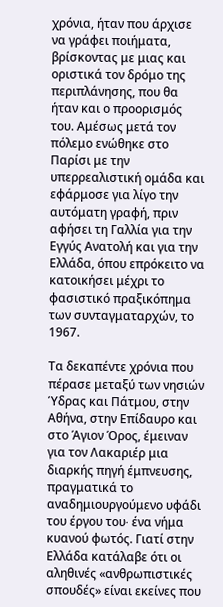χρόνια, ήταν που άρχισε να γράφει ποιήματα, βρίσκοντας με μιας και οριστικά τον δρόμο της περιπλάνησης, που θα ήταν και ο προορισμός του. Αμέσως μετά τον πόλεμο ενώθηκε στο Παρίσι με την υπερρεαλιστική ομάδα και εφάρμοσε για λίγο την αυτόματη γραφή, πριν αφήσει τη Γαλλία για την Εγγύς Ανατολή και για την Ελλάδα, όπου επρόκειτο να κατοικήσει μέχρι το φασιστικό πραξικόπημα των συνταγματαρχών, το 1967.

Τα δεκαπέντε χρόνια που πέρασε μεταξύ των νησιών Ύδρας και Πάτμου, στην Αθήνα, στην Επίδαυρο και στο Άγιον Όρος, έμειναν για τον Λακαριέρ μια διαρκής πηγή έμπνευσης, πραγματικά το αναδημιουργούμενο υφάδι του έργου του∙ ένα νήμα κυανού φωτός. Γιατί στην Ελλάδα κατάλαβε ότι οι αληθινές «ανθρωπιστικές σπουδές» είναι εκείνες που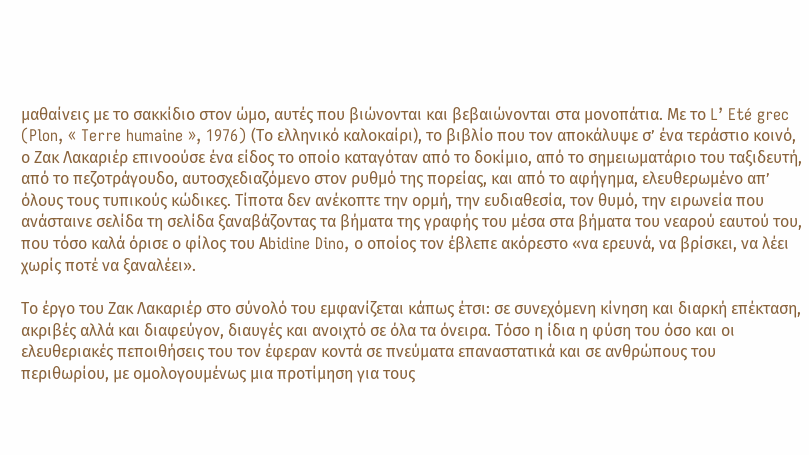μαθαίνεις με το σακκίδιο στον ώμο, αυτές που βιώνονται και βεβαιώνονται στα μονοπάτια. Με το L’ Eté grec (Plon, « Terre humaine », 1976) (Το ελληνικό καλοκαίρι), το βιβλίο που τον αποκάλυψε σ’ ένα τεράστιο κοινό, ο Ζακ Λακαριέρ επινοούσε ένα είδος το οποίο καταγόταν από το δοκίμιο, από το σημειωματάριο του ταξιδευτή, από το πεζοτράγουδο, αυτοσχεδιαζόμενο στον ρυθμό της πορείας, και από το αφήγημα, ελευθερωμένο απ’ όλους τους τυπικούς κώδικες. Τίποτα δεν ανέκοπτε την ορμή, την ευδιαθεσία, τον θυμό, την ειρωνεία που ανάσταινε σελίδα τη σελίδα ξαναβάζοντας τα βήματα της γραφής του μέσα στα βήματα του νεαρού εαυτού του, που τόσο καλά όρισε ο φίλος του Αbidine Dino, ο οποίος τον έβλεπε ακόρεστο «να ερευνά, να βρίσκει, να λέει χωρίς ποτέ να ξαναλέει».

Tο έργο του Ζακ Λακαριέρ στο σύνολό του εμφανίζεται κάπως έτσι: σε συνεχόμενη κίνηση και διαρκή επέκταση, ακριβές αλλά και διαφεύγον, διαυγές και ανοιχτό σε όλα τα όνειρα. Τόσο η ίδια η φύση του όσο και οι ελευθεριακές πεποιθήσεις του τον έφεραν κοντά σε πνεύματα επαναστατικά και σε ανθρώπους του περιθωρίου, με ομολογουμένως μια προτίμηση για τους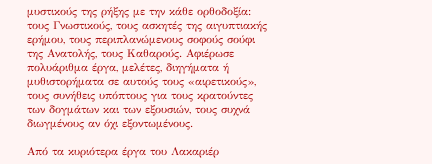μυστικούς της ρήξης με την κάθε ορθοδοξία: τους Γνωστικούς, τους ασκητές της αιγυπτιακής ερήμου, τους περιπλανώμενους σοφούς σούφι της Ανατολής, τους Καθαρούς. Αφιέρωσε πολυάριθμα έργα, μελέτες, διηγήματα ή μυθιστορήματα σε αυτούς τους «αιρετικούς», τους συνήθεις υπόπτους για τους κρατούντες των δογμάτων και των εξουσιών, τους συχνά διωγμένους αν όχι εξοντωμένους.

Από τα κυριότερα έργα του Λακαριέρ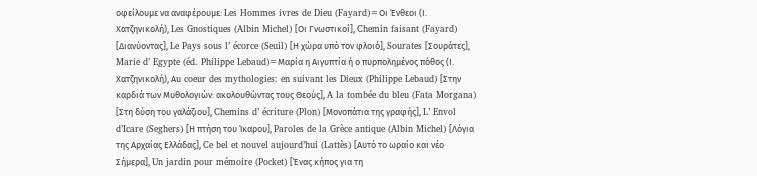οφείλουμε να αναφέρουμε: Les Hommes ivres de Dieu (Fayard)=Οι Ένθεοι (Ι. Χατζηνικολή), Les Gnostiques (Albin Michel) [Οι Γνωστικοί], Chemin faisant (Fayard) [Διανύοντας], Le Pays sous l’ écorce (Seuil) [Η χώρα υπό τον φλοιό], Sourates [Σουράτες], Marie d’ Egypte (éd. Philippe Lebaud)=Μαρία η Αιγυπτία ή ο πυρπολημένος πόθος (Ι. Χατζηνικολή), Αu coeur des mythologies: en suivant les Dieux (Philippe Lebaud) [Στην καρδιά των Μυθολογιών: ακολουθώντας τους Θεούς], A la tombée du bleu (Fata Morgana) [Στη δύση του γαλάζιου], Chemins d’ écriture (Plon) [Μονοπάτια της γραφής], L’ Envol d’Icare (Seghers) [Η πτήση του Ίκαρου], Paroles de la Grèce antique (Albin Michel) [Λόγια της Αρχαίας Ελλάδας], Ce bel et nouvel aujourd’hui (Lattès) [Αυτό το ωραίο και νέο Σήμερα], Un jardin pour mémoire (Pocket) [Ένας κήπος για τη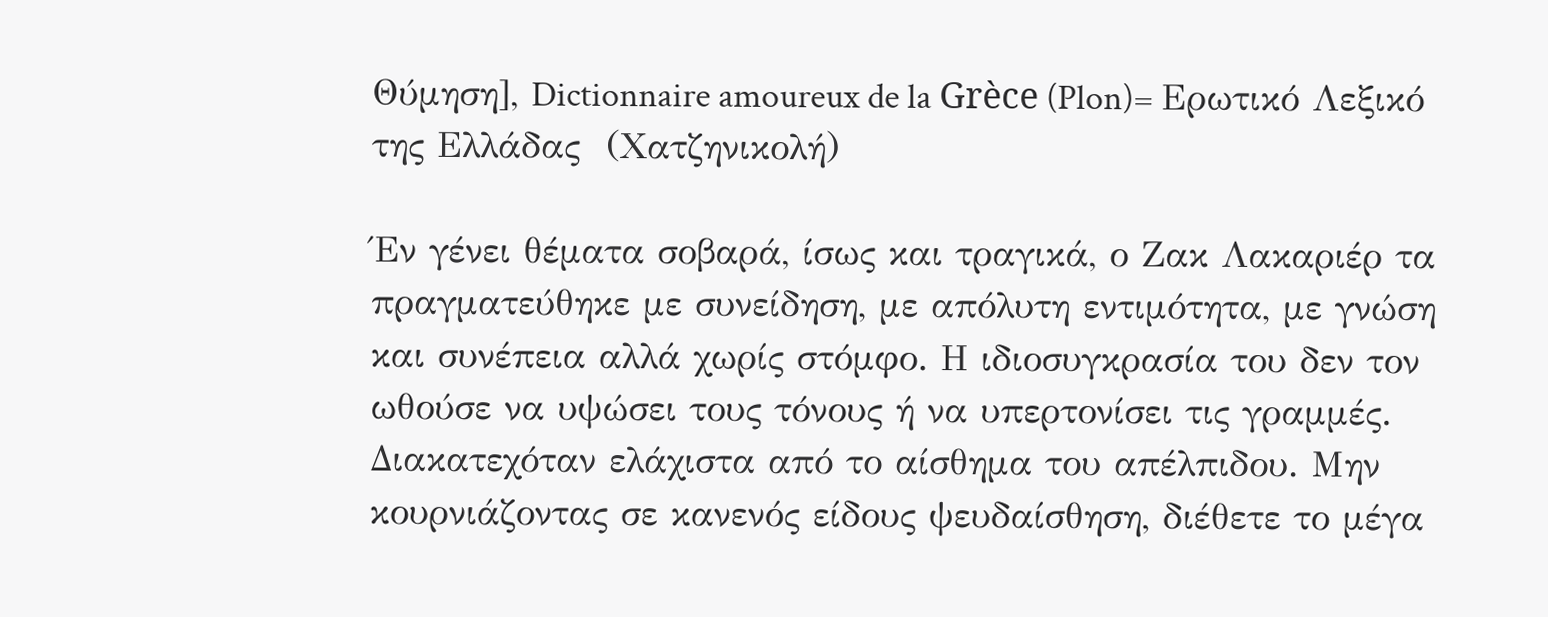Θύμηση], Dictionnaire amoureux de la Grèce (Plon)= Ερωτικό Λεξικό της Ελλάδας  (Χατζηνικολή)

Έν γένει θέματα σοβαρά, ίσως και τραγικά, ο Ζακ Λακαριέρ τα πραγματεύθηκε με συνείδηση, με απόλυτη εντιμότητα, με γνώση και συνέπεια αλλά χωρίς στόμφο. Η ιδιοσυγκρασία του δεν τον ωθούσε να υψώσει τους τόνους ή να υπερτονίσει τις γραμμές. Διακατεχόταν ελάχιστα από το αίσθημα του απέλπιδου. Μην κουρνιάζοντας σε κανενός είδους ψευδαίσθηση, διέθετε το μέγα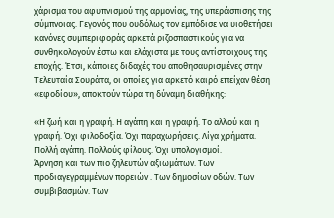χάρισμα του αφυπνισμού της αρμονίας, της υπεράσπισης της σύμπνοιας. Γεγονός που ουδόλως τον εμπόδισε να υιοθετήσει κανόνες συμπεριφοράς αρκετά ριζοσπαστικούς για να συνθηκολογούν έστω και ελάχιστα με τους αντίστοιχους της εποχής. Έτσι, κάποιες διδαχές του αποθησαυρισμένες στην Τελευταία Σουράτα, οι οποίες για αρκετό καιρό επείχαν θέση «εφοδίου», αποκτούν τώρα τη δύναμη διαθήκης:

«Η ζωή και η γραφή. Η αγάπη και η γραφή. Το αλλού και η γραφή. Όχι φιλοδοξία. Όχι παραχωρήσεις. Λίγα χρήματα. Πολλή αγάπη. Πολλούς φίλους. Όχι υπολογισμοί.
Άρνηση και των πιο ζηλευτών αξιωμάτων. Των προδιαγεγραμμένων πορειών . Των δημοσίων οδών. Των συμβιβασμών. Των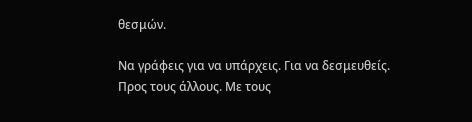θεσμών.

Να γράφεις για να υπάρχεις. Για να δεσμευθείς. Προς τους άλλους. Με τους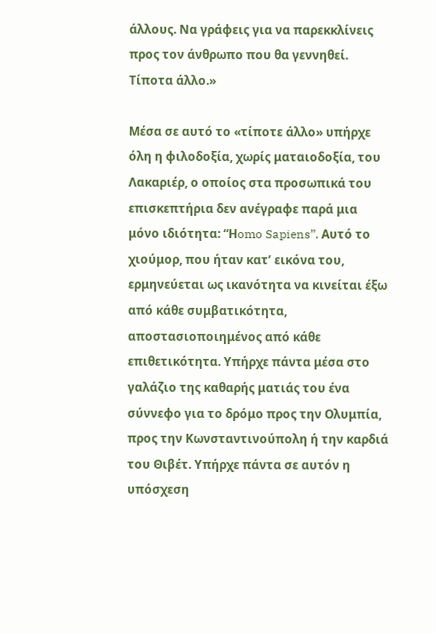άλλους. Να γράφεις για να παρεκκλίνεις προς τον άνθρωπο που θα γεννηθεί. Τίποτα άλλο.»

Μέσα σε αυτό το «τίποτε άλλο» υπήρχε όλη η φιλοδοξία, χωρίς ματαιοδοξία, του Λακαριέρ, ο οποίος στα προσωπικά του επισκεπτήρια δεν ανέγραφε παρά μια μόνο ιδιότητα: “Ηomo Sapiens”. Αυτό το χιούμορ, που ήταν κατ’ εικόνα του, ερμηνεύεται ως ικανότητα να κινείται έξω από κάθε συμβατικότητα, αποστασιοποιημένος από κάθε επιθετικότητα. Υπήρχε πάντα μέσα στο γαλάζιο της καθαρής ματιάς του ένα σύννεφο για το δρόμο προς την Ολυμπία, προς την Κωνσταντινούπολη ή την καρδιά του Θιβέτ. Υπήρχε πάντα σε αυτόν η υπόσχεση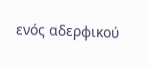ενός αδερφικού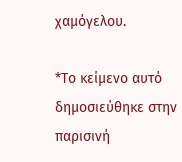χαμόγελου.

*Το κείμενο αυτό δημοσιεύθηκε στην παρισινή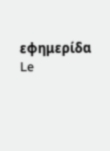εφημερίδα Le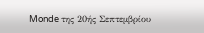Monde της 20ής Σεπτεμβρίου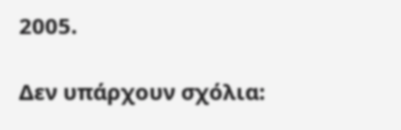2005.

Δεν υπάρχουν σχόλια: